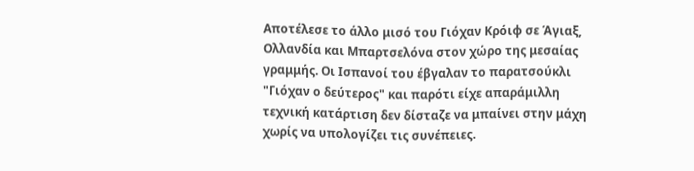Αποτέλεσε το άλλο μισό του Γιόχαν Κρόιφ σε Άγιαξ, Ολλανδία και Μπαρτσελόνα στον χώρο της μεσαίας γραμμής. Οι Ισπανοί του έβγαλαν το παρατσούκλι "Γιόχαν ο δεύτερος" και παρότι είχε απαράμιλλη τεχνική κατάρτιση δεν δίσταζε να μπαίνει στην μάχη χωρίς να υπολογίζει τις συνέπειες.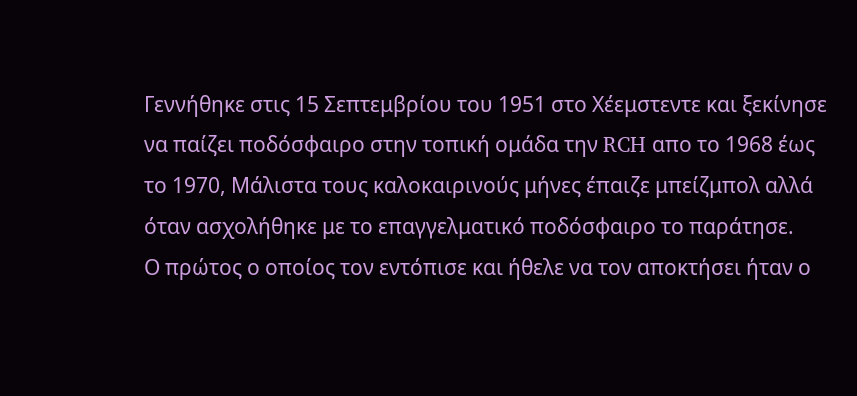Γεννήθηκε στις 15 Σεπτεμβρίου του 1951 στο Χέεμστεντε και ξεκίνησε να παίζει ποδόσφαιρο στην τοπική ομάδα την RCH απο το 1968 έως το 1970, Μάλιστα τους καλοκαιρινούς μήνες έπαιζε μπείζμπολ αλλά όταν ασχολήθηκε με το επαγγελματικό ποδόσφαιρο το παράτησε.
Ο πρώτος ο οποίος τον εντόπισε και ήθελε να τον αποκτήσει ήταν ο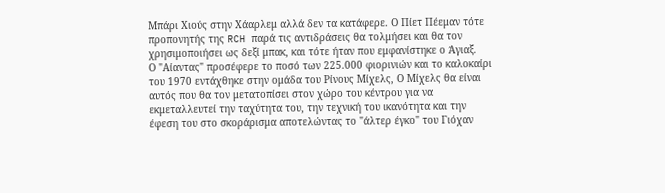Μπάρι Χιούς στην Χάαρλεμ αλλά δεν τα κατάφερε. Ο Πίετ Πέεμαν τότε προπονητής της RCH παρά τις αντιδράσεις θα τολμήσει και θα τον χρησιμοποιήσει ως δεξί μπακ, και τότε ήταν που εμφανίστηκε ο Άγιαξ.
Ο "Αίαντας" προσέφερε το ποσό των 225.000 φιορινιών και το καλοκαίρι του 1970 εντάχθηκε στην ομάδα του Ρίνους Μίχελς, Ο Μίχελς θα είναι αυτός που θα τον μετατοπίσει στον χώρο του κέντρου για να εκμεταλλευτεί την ταχύτητα του, την τεχνική του ικανότητα και την έφεση του στο σκοράρισμα αποτελώντας το "άλτερ έγκο" του Γιόχαν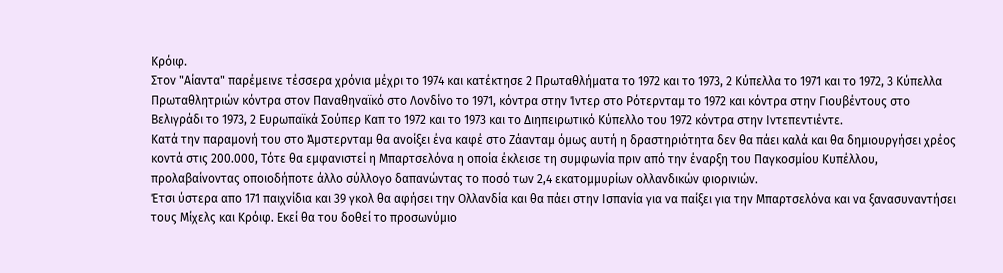Κρόιφ.
Στον "Αίαντα" παρέμεινε τέσσερα χρόνια μέχρι το 1974 και κατέκτησε 2 Πρωταθλήματα το 1972 και το 1973, 2 Κύπελλα το 1971 και το 1972, 3 Κύπελλα Πρωταθλητριών κόντρα στον Παναθηναϊκό στο Λονδίνο το 1971, κόντρα στην Ίντερ στο Ρότερνταμ το 1972 και κόντρα στην Γιουβέντους στο Βελιγράδι το 1973, 2 Ευρωπαϊκά Σούπερ Καπ το 1972 και το 1973 και το Διηπειρωτικό Κύπελλο του 1972 κόντρα στην Ιντεπεντιέντε.
Κατά την παραμονή του στο Άμστερνταμ θα ανοίξει ένα καφέ στο Ζάανταμ όμως αυτή η δραστηριότητα δεν θα πάει καλά και θα δημιουργήσει χρέος κοντά στις 200.000, Τότε θα εμφανιστεί η Μπαρτσελόνα η οποία έκλεισε τη συμφωνία πριν από την έναρξη του Παγκοσμίου Κυπέλλου, προλαβαίνοντας οποιοδήποτε άλλο σύλλογο δαπανώντας το ποσό των 2,4 εκατομμυρίων ολλανδικών φιορινιών.
Έτσι ύστερα απο 171 παιχνίδια και 39 γκολ θα αφήσει την Ολλανδία και θα πάει στην Ισπανία για να παίξει για την Μπαρτσελόνα και να ξανασυναντήσει τους Μίχελς και Κρόιφ. Εκεί θα του δοθεί το πρoσωνύμιο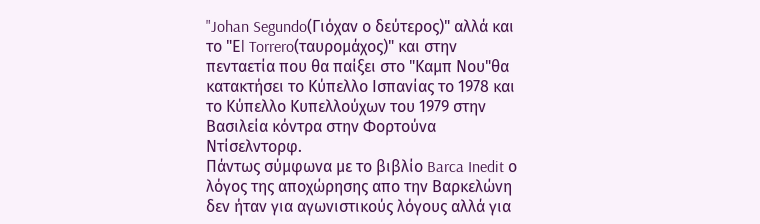"Johan Segundo(Γιόχαν ο δεύτερος)" αλλά και το "Εl Torrero(ταυρομάχος)" και στην πενταετία που θα παίξει στο "Καμπ Νου"θα κατακτήσει το Κύπελλο Ισπανίας το 1978 και το Κύπελλο Κυπελλούχων του 1979 στην Βασιλεία κόντρα στην Φορτούνα Ντίσελντορφ.
Πάντως σύμφωνα με το βιβλίο Barca Inedit ο λόγος της αποχώρησης απο την Βαρκελώνη δεν ήταν για αγωνιστικούς λόγους αλλά για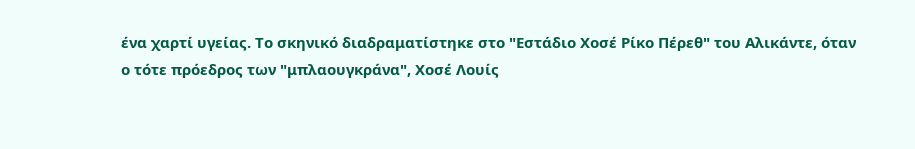ένα χαρτί υγείας. Το σκηνικό διαδραματίστηκε στο "Εστάδιο Χοσέ Ρίκο Πέρεθ" του Αλικάντε, όταν ο τότε πρόεδρος των "μπλαουγκράνα", Χοσέ Λουίς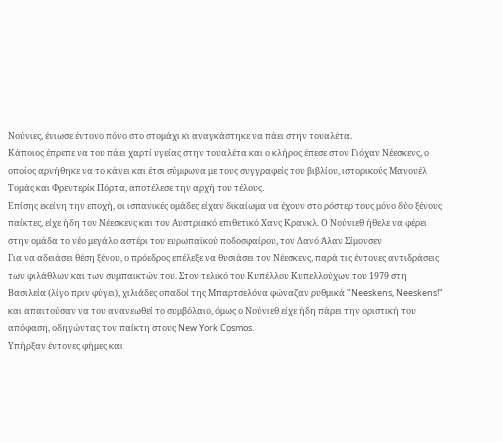Νούνιες, ένιωσε έντονο πόνο στο στομάχι κι αναγκάστηκε να πάει στην τουαλέτα.
Κάποιος έπρεπε να του πάει χαρτί υγείας στην τουαλέτα και ο κλήρος έπεσε στον Γιόχαν Νέεσκενς, ο οποίος αρνήθηκε να το κάνει και έτσι σύμφωνα με τους συγγραφείς του βιβλίου, ιστορικούς Μανουέλ Τομάς και Φρεντερίκ Πόρτα, αποτέλεσε την αρχή του τέλους.
Επίσης εκείνη την εποχή, οι ισπανικές ομάδες είχαν δικαίωμα να έχουν στο ρόστερ τους μόνο δύο ξένους παίκτες, είχε ήδη τον Νέεσκενς και τον Αυστριακό επιθετικό Χανς Κρανκλ. Ο Νούνιεθ ήθελε να φέρει στην ομάδα το νέο μεγάλο αστέρι του ευρωπαϊκού ποδοσφαίρου, τον Δανό Άλαν Σίμονσεν
Για να αδειάσει θέση ξένου, ο πρόεδρος επέλεξε να θυσιάσει τον Νέεσκενς, παρά τις έντονες αντιδράσεις των φιλάθλων και των συμπαικτών του. Στον τελικό του Κυπέλλου Κυπελλούχων του 1979 στη Βασιλεία (λίγο πριν φύγει), χιλιάδες οπαδοί της Μπαρτσελόνα φώναζαν ρυθμικά "Neeskens, Neeskens!" και απαιτούσαν να του ανανεωθεί το συμβόλαιο, όμως ο Νούνιεθ είχε ήδη πάρει την οριστική του απόφαση, οδηγώντας τον παίκτη στους New York Cosmos.
Υπήρξαν έντονες φήμες και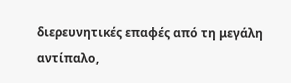διερευνητικές επαφές από τη μεγάλη αντίπαλο,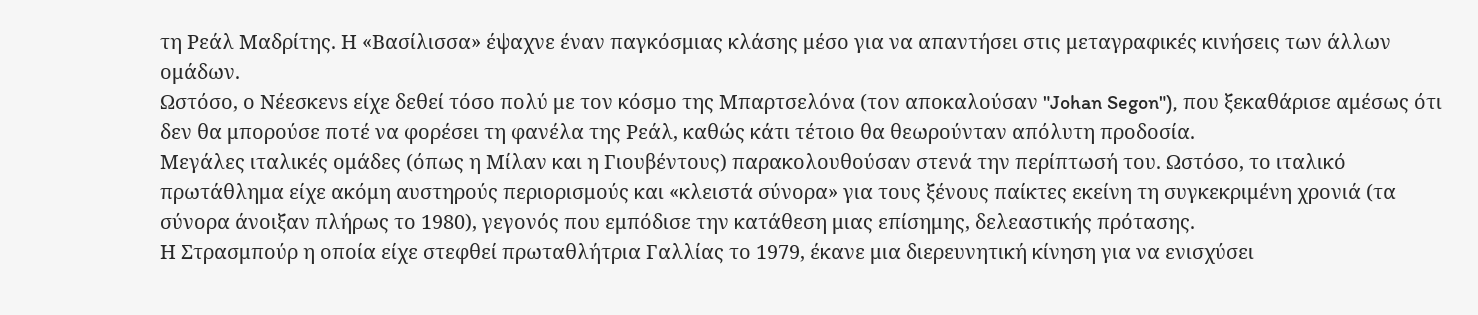τη Ρεάλ Μαδρίτης. Η «Βασίλισσα» έψαχνε έναν παγκόσμιας κλάσης μέσο για να απαντήσει στις μεταγραφικές κινήσεις των άλλων ομάδων.
Ωστόσο, ο Νέεσκενs είχε δεθεί τόσο πολύ με τον κόσμο της Μπαρτσελόνα (τον αποκαλούσαν "Johan Segon"), που ξεκαθάρισε αμέσως ότι δεν θα μπορούσε ποτέ να φορέσει τη φανέλα της Ρεάλ, καθώς κάτι τέτοιο θα θεωρούνταν απόλυτη προδοσία.
Μεγάλες ιταλικές ομάδες (όπως η Μίλαν και η Γιουβέντους) παρακολουθούσαν στενά την περίπτωσή του. Ωστόσο, το ιταλικό πρωτάθλημα είχε ακόμη αυστηρούς περιορισμούς και «κλειστά σύνορα» για τους ξένους παίκτες εκείνη τη συγκεκριμένη χρονιά (τα σύνορα άνοιξαν πλήρως το 1980), γεγονός που εμπόδισε την κατάθεση μιας επίσημης, δελεαστικής πρότασης.
Η Στρασμπούρ η οποία είχε στεφθεί πρωταθλήτρια Γαλλίας το 1979, έκανε μια διερευνητική κίνηση για να ενισχύσει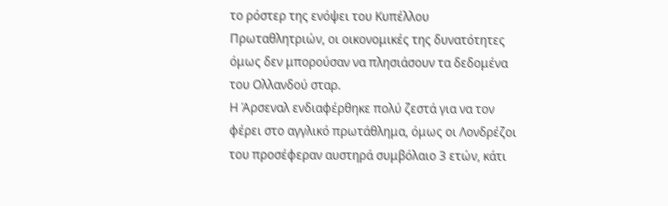το ρόστερ της ενόψει του Κυπέλλου Πρωταθλητριών, οι οικονομικές της δυνατότητες όμως δεν μπορούσαν να πλησιάσουν τα δεδομένα του Ολλανδού σταρ.
Η Άρσεναλ ενδιαφέρθηκε πολύ ζεστά για να τον φέρει στο αγγλικό πρωτάθλημα, όμως οι Λονδρέζοι του προσέφεραν αυστηρά συμβόλαιο 3 ετών, κάτι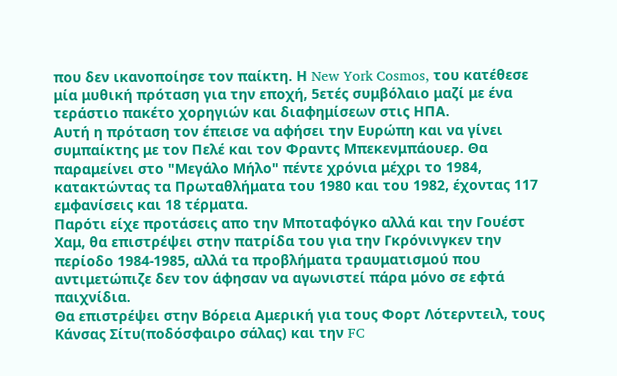που δεν ικανοποίησε τον παίκτη. Η New York Cosmos, του κατέθεσε μία μυθική πρόταση για την εποχή, 5ετές συμβόλαιο μαζί με ένα τεράστιο πακέτο χορηγιών και διαφημίσεων στις ΗΠΑ.
Αυτή η πρόταση τον έπεισε να αφήσει την Ευρώπη και να γίνει συμπαίκτης με τον Πελέ και τον Φραντς Μπεκενμπάουερ. Θα παραμείνει στο "Μεγάλο Μήλο" πέντε χρόνια μέχρι το 1984, κατακτώντας τα Πρωταθλήματα του 1980 και του 1982, έχοντας 117 εμφανίσεις και 18 τέρματα.
Παρότι είχε προτάσεις απο την Μποταφόγκο αλλά και την Γουέστ Χαμ, θα επιστρέψει στην πατρίδα του για την Γκρόνινγκεν την περίοδο 1984-1985, αλλά τα προβλήματα τραυματισμού που αντιμετώπιζε δεν τον άφησαν να αγωνιστεί πάρα μόνο σε εφτά παιχνίδια.
Θα επιστρέψει στην Βόρεια Αμερική για τους Φορτ Λότερντειλ, τους Κάνσας Σίτυ(ποδόσφαιρο σάλας) και την FC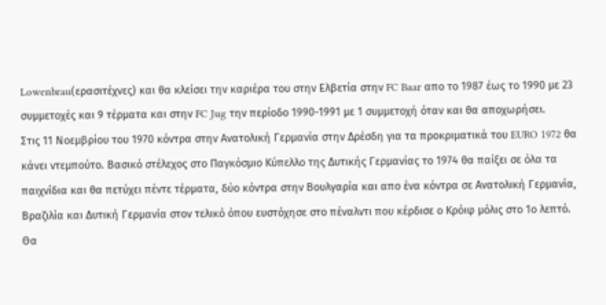Lowenbrau(ερασιτέχνες) και θα κλείσει την καριέρα του στην Ελβετία στην FC Baar απο το 1987 έως το 1990 με 23 συμμετοχές και 9 τέρματα και στην FC Jug την περίοδο 1990-1991 με 1 συμμετοχή όταν και θα αποχωρήσει.
Στις 11 Νοεμβρίου του 1970 κόντρα στην Ανατολική Γερμανία στην Δρέσδη για τα προκριματικά του EURO 1972 θα κάνει ντεμπούτο. Βασικό στέλεχος στο Παγκόσμιο Κύπελλο της Δυτικής Γερμανίας το 1974 θα παίξει σε όλα τα παιχνίδια και θα πετύχει πέντε τέρματα, δύο κόντρα στην Βουλγαρία και απο ένα κόντρα σε Ανατολική Γερμανία, Βραζιλία και Δυτική Γερμανία στον τελικό όπου ευστόχησε στο πέναλντι που κέρδισε ο Κρόιφ μόλις στο 1ο λεπτό.
Θα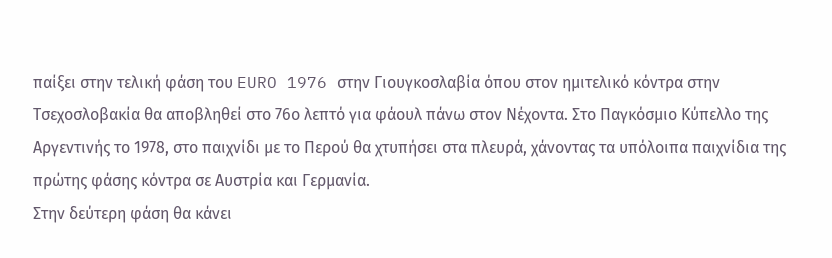παίξει στην τελική φάση του EURO 1976 στην Γιουγκοσλαβία όπου στον ημιτελικό κόντρα στην Τσεχοσλοβακία θα αποβληθεί στο 76ο λεπτό για φάουλ πάνω στον Νέχοντα. Στο Παγκόσμιο Κύπελλο της Αργεντινής το 1978, στο παιχνίδι με το Περού θα χτυπήσει στα πλευρά, χάνοντας τα υπόλοιπα παιχνίδια της πρώτης φάσης κόντρα σε Αυστρία και Γερμανία.
Στην δεύτερη φάση θα κάνει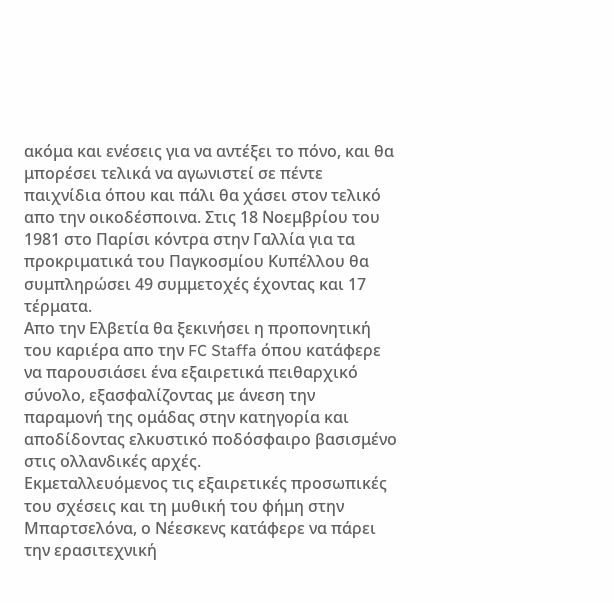ακόμα και ενέσεις για να αντέξει το πόνο, και θα μπορέσει τελικά να αγωνιστεί σε πέντε παιχνίδια όπου και πάλι θα χάσει στον τελικό απο την οικοδέσποινα. Στις 18 Νοεμβρίου του 1981 στο Παρίσι κόντρα στην Γαλλία για τα προκριματικά του Παγκοσμίου Κυπέλλου θα συμπληρώσει 49 συμμετοχές έχοντας και 17 τέρματα.
Απο την Ελβετία θα ξεκινήσει η προπονητική του καριέρα απο την FC Staffa όπου κατάφερε να παρουσιάσει ένα εξαιρετικά πειθαρχικό σύνολο, εξασφαλίζοντας με άνεση την παραμονή της ομάδας στην κατηγορία και αποδίδοντας ελκυστικό ποδόσφαιρο βασισμένο στις ολλανδικές αρχές.
Εκμεταλλευόμενος τις εξαιρετικές προσωπικές του σχέσεις και τη μυθική του φήμη στην Μπαρτσελόνα, ο Νέεσκενς κατάφερε να πάρει την ερασιτεχνική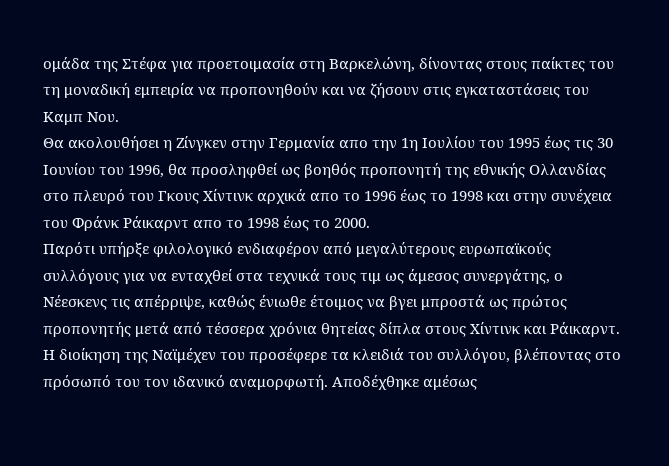ομάδα της Στέφα για προετοιμασία στη Βαρκελώνη, δίνοντας στους παίκτες του τη μοναδική εμπειρία να προπονηθούν και να ζήσουν στις εγκαταστάσεις του Καμπ Νου.
Θα ακολουθήσει η Ζίνγκεν στην Γερμανία απο την 1η Ιουλίου του 1995 έως τις 30 Ιουνίου του 1996, θα προσληφθεί ως βοηθός προπονητή της εθνικής Ολλανδίας στο πλευρό του Γκους Χίντινκ αρχικά απο το 1996 έως το 1998 και στην συνέχεια του Φράνκ Ράικαρντ απο το 1998 έως το 2000.
Παρότι υπήρξε φιλολογικό ενδιαφέρον από μεγαλύτερους ευρωπαϊκούς συλλόγους για να ενταχθεί στα τεχνικά τους τιμ ως άμεσος συνεργάτης, ο Νέεσκενς τις απέρριψε, καθώς ένιωθε έτοιμος να βγει μπροστά ως πρώτος προπονητής μετά από τέσσερα χρόνια θητείας δίπλα στους Χίντινκ και Ράικαρντ.
Η διοίκηση της Ναϊμέχεν του προσέφερε τα κλειδιά του συλλόγου, βλέποντας στο πρόσωπό του τον ιδανικό αναμορφωτή. Αποδέχθηκε αμέσως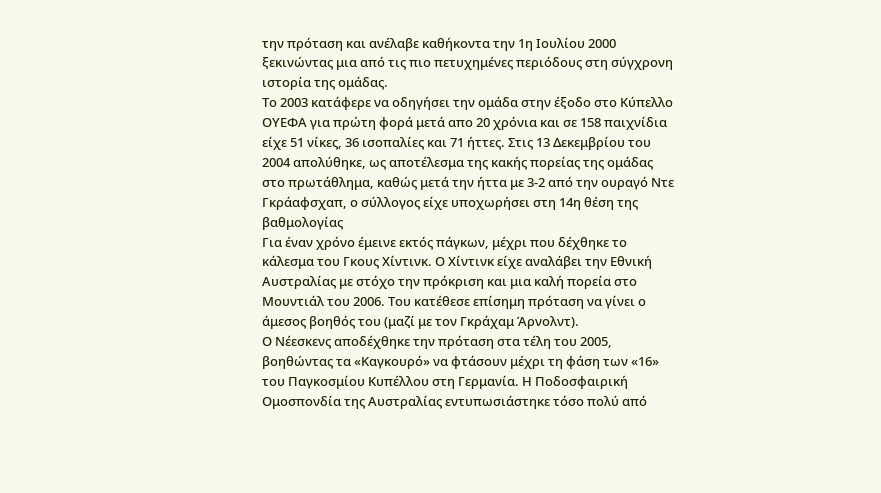την πρόταση και ανέλαβε καθήκοντα την 1η Ιουλίου 2000 ξεκινώντας μια από τις πιο πετυχημένες περιόδους στη σύγχρονη ιστορία της ομάδας.
Το 2003 κατάφερε να οδηγήσει την ομάδα στην έξοδο στο Κύπελλο ΟΥΕΦΑ για πρώτη φορά μετά απο 20 χρόνια και σε 158 παιχνίδια είχε 51 νίκες, 36 ισοπαλίες και 71 ήττες. Στις 13 Δεκεμβρίου του 2004 απολύθηκε, ως αποτέλεσμα της κακής πορείας της ομάδας στο πρωτάθλημα, καθώς μετά την ήττα με 3-2 από την ουραγό Ντε Γκράαφσχαπ, ο σύλλογος είχε υποχωρήσει στη 14η θέση της βαθμολογίας
Για έναν χρόνο έμεινε εκτός πάγκων, μέχρι που δέχθηκε το κάλεσμα του Γκους Χίντινκ. Ο Χίντινκ είχε αναλάβει την Εθνική Αυστραλίας με στόχο την πρόκριση και μια καλή πορεία στο Μουντιάλ του 2006. Του κατέθεσε επίσημη πρόταση να γίνει ο άμεσος βοηθός του (μαζί με τον Γκράχαμ Άρνολντ).
Ο Νέεσκενς αποδέχθηκε την πρόταση στα τέλη του 2005, βοηθώντας τα «Καγκουρό» να φτάσουν μέχρι τη φάση των «16» του Παγκοσμίου Κυπέλλου στη Γερμανία. Η Ποδοσφαιρική Ομοσπονδία της Αυστραλίας εντυπωσιάστηκε τόσο πολύ από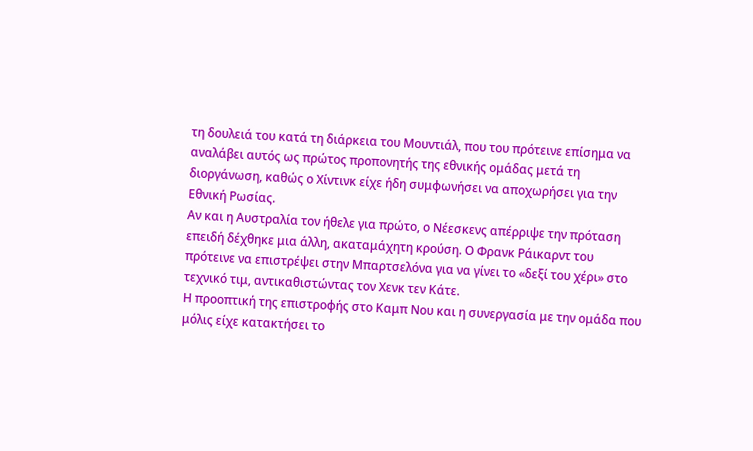τη δουλειά του κατά τη διάρκεια του Μουντιάλ, που του πρότεινε επίσημα να αναλάβει αυτός ως πρώτος προπονητής της εθνικής ομάδας μετά τη διοργάνωση, καθώς ο Χίντινκ είχε ήδη συμφωνήσει να αποχωρήσει για την Εθνική Ρωσίας.
Αν και η Αυστραλία τον ήθελε για πρώτο, ο Νέεσκενς απέρριψε την πρόταση επειδή δέχθηκε μια άλλη, ακαταμάχητη κρούση. Ο Φρανκ Ράικαρντ του πρότεινε να επιστρέψει στην Μπαρτσελόνα για να γίνει το «δεξί του χέρι» στο τεχνικό τιμ, αντικαθιστώντας τον Χενκ τεν Κάτε.
Η προοπτική της επιστροφής στο Καμπ Νου και η συνεργασία με την ομάδα που μόλις είχε κατακτήσει το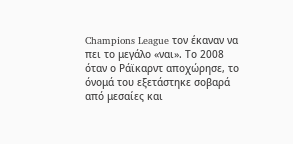Champions League τον έκαναν να πει το μεγάλο «ναι». Το 2008 όταν ο Ράϊκαρντ αποχώρησε, το όνομά του εξετάστηκε σοβαρά από μεσαίες και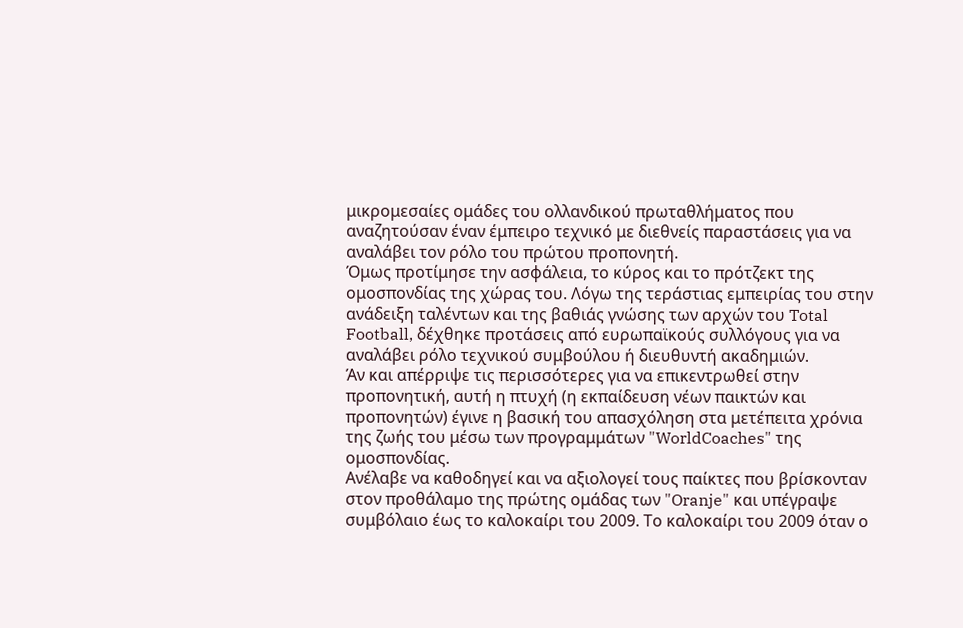μικρομεσαίες ομάδες του ολλανδικού πρωταθλήματος που αναζητούσαν έναν έμπειρο τεχνικό με διεθνείς παραστάσεις για να αναλάβει τον ρόλο του πρώτου προπονητή.
Όμως προτίμησε την ασφάλεια, το κύρος και το πρότζεκτ της ομοσπονδίας της χώρας του. Λόγω της τεράστιας εμπειρίας του στην ανάδειξη ταλέντων και της βαθιάς γνώσης των αρχών του Total Football, δέχθηκε προτάσεις από ευρωπαϊκούς συλλόγους για να αναλάβει ρόλο τεχνικού συμβούλου ή διευθυντή ακαδημιών.
Άν και απέρριψε τις περισσότερες για να επικεντρωθεί στην προπονητική, αυτή η πτυχή (η εκπαίδευση νέων παικτών και προπονητών) έγινε η βασική του απασχόληση στα μετέπειτα χρόνια της ζωής του μέσω των προγραμμάτων "WorldCoaches" της ομοσπονδίας.
Ανέλαβε να καθοδηγεί και να αξιολογεί τους παίκτες που βρίσκονταν στον προθάλαμο της πρώτης ομάδας των "Oranje" και υπέγραψε συμβόλαιο έως το καλοκαίρι του 2009. Το καλοκαίρι του 2009 όταν ο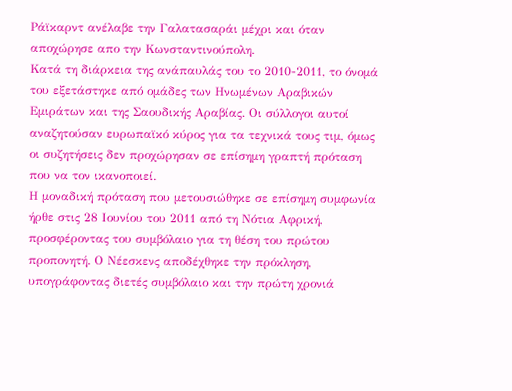Ράϊκαρντ ανέλαβε την Γαλατασαράι μέχρι και όταν αποχώρησε απο την Κωνσταντινούπολη.
Κατά τη διάρκεια της ανάπαυλάς του το 2010-2011, το όνομά του εξετάστηκε από ομάδες των Ηνωμένων Αραβικών Εμιράτων και της Σαουδικής Αραβίας. Οι σύλλογοι αυτοί αναζητούσαν ευρωπαϊκό κύρος για τα τεχνικά τους τιμ, όμως οι συζητήσεις δεν προχώρησαν σε επίσημη γραπτή πρόταση που να τον ικανοποιεί.
Η μοναδική πρόταση που μετουσιώθηκε σε επίσημη συμφωνία ήρθε στις 28 Ιουνίου του 2011 από τη Νότια Αφρική, προσφέροντας του συμβόλαιο για τη θέση του πρώτου προπονητή. Ο Νέεσκενς αποδέχθηκε την πρόκληση, υπογράφοντας διετές συμβόλαιο και την πρώτη χρονιά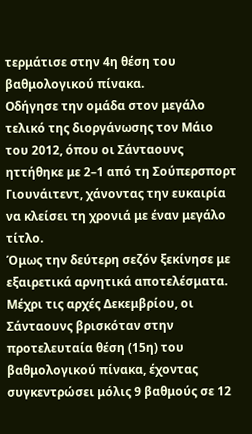τερμάτισε στην 4η θέση του βαθμολογικού πίνακα.
Οδήγησε την ομάδα στον μεγάλο τελικό της διοργάνωσης τον Μάιο του 2012, όπου οι Σάνταουνς ηττήθηκε με 2–1 από τη Σούπερσπορτ Γιουνάιτεντ, χάνοντας την ευκαιρία να κλείσει τη χρονιά με έναν μεγάλο τίτλο.
Όμως την δεύτερη σεζόν ξεκίνησε με εξαιρετικά αρνητικά αποτελέσματα. Μέχρι τις αρχές Δεκεμβρίου, οι Σάνταουνς βρισκόταν στην προτελευταία θέση (15η) του βαθμολογικού πίνακα, έχοντας συγκεντρώσει μόλις 9 βαθμούς σε 12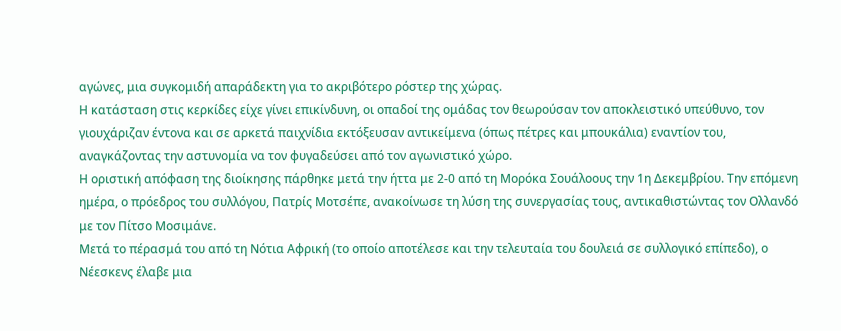αγώνες, μια συγκομιδή απαράδεκτη για το ακριβότερο ρόστερ της χώρας.
Η κατάσταση στις κερκίδες είχε γίνει επικίνδυνη, οι οπαδοί της ομάδας τον θεωρούσαν τον αποκλειστικό υπεύθυνο, τον γιουχάριζαν έντονα και σε αρκετά παιχνίδια εκτόξευσαν αντικείμενα (όπως πέτρες και μπουκάλια) εναντίον του, αναγκάζοντας την αστυνομία να τον φυγαδεύσει από τον αγωνιστικό χώρο.
Η οριστική απόφαση της διοίκησης πάρθηκε μετά την ήττα με 2-0 από τη Μορόκα Σουάλοους την 1η Δεκεμβρίου. Την επόμενη ημέρα, ο πρόεδρος του συλλόγου, Πατρίς Μοτσέπε, ανακοίνωσε τη λύση της συνεργασίας τους, αντικαθιστώντας τον Ολλανδό με τον Πίτσο Μοσιμάνε.
Μετά το πέρασμά του από τη Νότια Αφρική (το οποίο αποτέλεσε και την τελευταία του δουλειά σε συλλογικό επίπεδο), ο Νέεσκενς έλαβε μια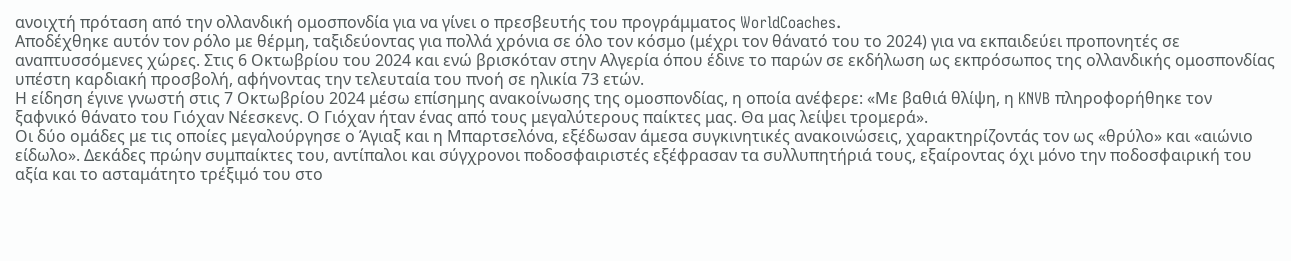ανοιχτή πρόταση από την ολλανδική ομοσπονδία για να γίνει ο πρεσβευτής του προγράμματος WorldCoaches.
Αποδέχθηκε αυτόν τον ρόλο με θέρμη, ταξιδεύοντας για πολλά χρόνια σε όλο τον κόσμο (μέχρι τον θάνατό του το 2024) για να εκπαιδεύει προπονητές σε αναπτυσσόμενες χώρες. Στις 6 Οκτωβρίου του 2024 και ενώ βρισκόταν στην Αλγερία όπου έδινε το παρών σε εκδήλωση ως εκπρόσωπος της ολλανδικής ομοσπονδίας υπέστη καρδιακή προσβολή, αφήνοντας την τελευταία του πνοή σε ηλικία 73 ετών.
Η είδηση έγινε γνωστή στις 7 Οκτωβρίου 2024 μέσω επίσημης ανακοίνωσης της ομοσπονδίας, η οποία ανέφερε: «Με βαθιά θλίψη, η KNVB πληροφορήθηκε τον ξαφνικό θάνατο του Γιόχαν Νέεσκενς. Ο Γιόχαν ήταν ένας από τους μεγαλύτερους παίκτες μας. Θα μας λείψει τρομερά».
Οι δύο ομάδες με τις οποίες μεγαλούργησε ο Άγιαξ και η Μπαρτσελόνα, εξέδωσαν άμεσα συγκινητικές ανακοινώσεις, χαρακτηρίζοντάς τον ως «θρύλο» και «αιώνιο είδωλο». Δεκάδες πρώην συμπαίκτες του, αντίπαλοι και σύγχρονοι ποδοσφαιριστές εξέφρασαν τα συλλυπητήριά τους, εξαίροντας όχι μόνο την ποδοσφαιρική του αξία και το ασταμάτητο τρέξιμό του στο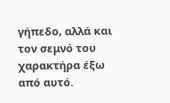γήπεδο, αλλά και τον σεμνό του χαρακτήρα έξω από αυτό.